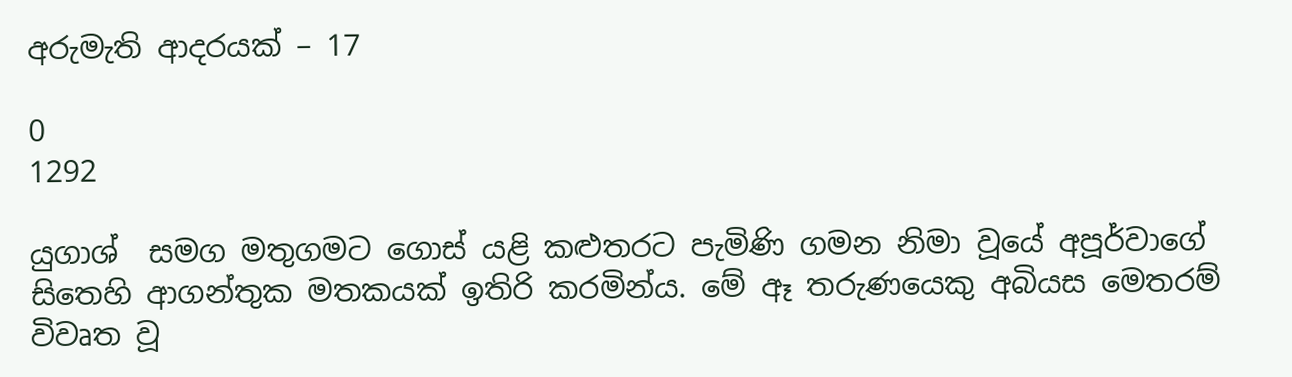අරුමැති ආදරයක් – 17

0
1292

යුගාශ්  සමග මතුගමට ගොස් යළි කළුතරට පැමිණි ගමන නිමා වූයේ අපූර්වාගේ සිතෙහි ආගන්තුක මතකයක් ඉතිරි කරමින්ය. මේ ඈ තරුණයෙකු අබියස මෙතරම් විවෘත වූ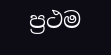ප්‍රථම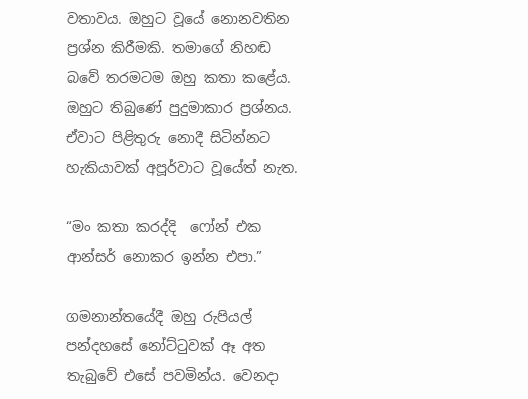වතාවය. ඔහුට වූයේ නොනවතින ප්‍රශ්න කිරීමකි. තමාගේ නිහඬ බවේ තරමටම ඔහු කතා කළේය. ඔහුට තිබුණේ පුදුමාකාර ප්‍රශ්නය. ඒවාට පිළිතුරු නොදී සිටින්නට හැකියාවක් අපූර්වාට වූයේත් නැත.

“මං කතා කරද්දි  ෆෝන් එක ආන්සර් නොකර ඉන්න එපා.”

ගමනාන්තයේදී ඔහු රුපියල් පන්දහසේ නෝට්ටුවක් ඈ අත තැබුවේ එසේ පවමින්ය. වෙනදා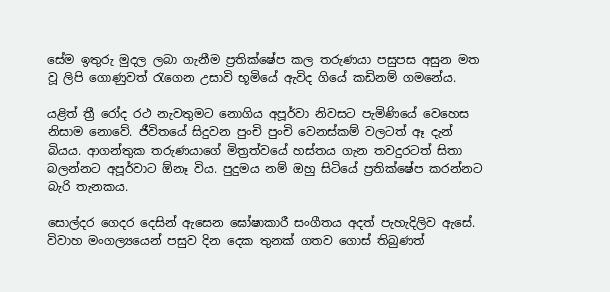සේම ඉතුරු මුදල ලබා ගැනීම ප්‍රතික්ෂේප කල තරුණයා පසුපස අසුන මත වූ ලිපි ගොණුවත් රැගෙන උසාවි භූමියේ ඇවිද ගියේ කඩිනම් ගමනේය.

යළිත් ත්‍රී රෝද රථ නැවතුමට නොගිය අපූර්වා නිවසට පැමිණියේ වෙහෙස නිසාම නොවේ. ජීවිතයේ සිදුවන පුංචි පුංචි වෙනස්කම් වලටත් ඈ දැන් බියය. ආගන්තුක තරුණයාගේ මිත්‍රත්වයේ හස්තය ගැන තවදුරටත් සිතා බලන්නට අපූර්වාට ඕනෑ විය. පුදුමය නම් ඔහු සිටියේ ප්‍රතික්ෂේප කරන්නට බැරි තැනකය.

සොල්දර ගෙදර දෙසින් ඇසෙන ඝෝෂාකාරී සංගීතය අදත් පැහැදිලිව ඇසේ. විවාහ මංගල්‍යයෙන් පසුව දින දෙක තුනක් ගතව ගොස් තිබුණත්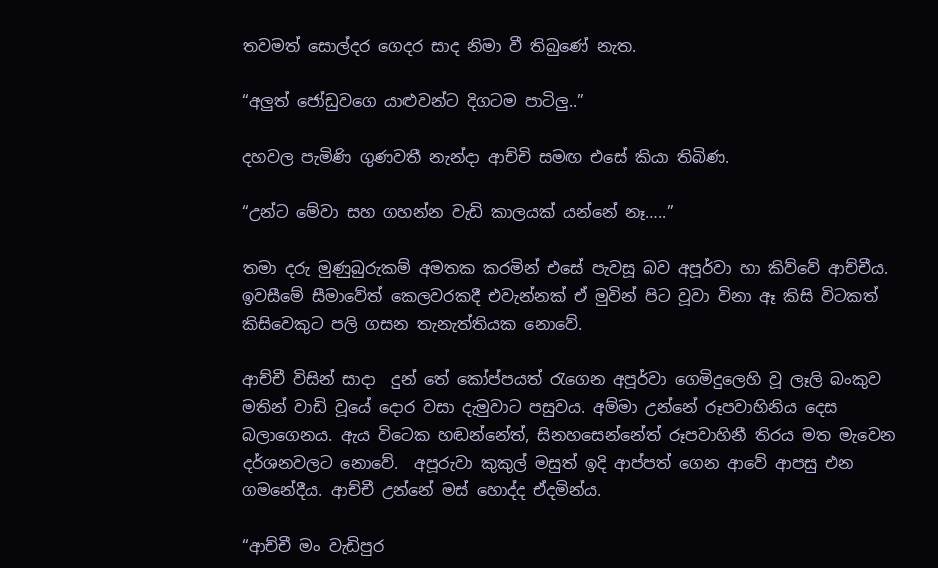තවමත් සොල්දර ගෙදර සාද නිමා වී තිබුණේ නැත.

“අලුත් ජෝඩුවගෙ යාළුවන්ට දිගටම පාටිලු..”

දහවල පැමිණි ගුණවතී නැන්දා ආච්චි සමඟ එසේ කියා තිබිණ.

“උන්ට මේවා සහ ගහන්න වැඩි කාලයක් යන්නේ නෑ…..”

තමා දරු මුණුබුරුකම් අමතක කරමින් එසේ පැවසූ බව අපූර්වා හා කිව්වේ ආච්චීය. ඉවසීමේ සීමාවේත් කෙලවරකදී එවැන්නක් ඒ මුවින් පිට වූවා විනා ඈ කිසි විටකත් කිසිවෙකුට පලි ගසන තැනැත්තියක නොවේ.

ආච්චී විසින් සාදා  දුන් තේ කෝප්පයත් රැගෙන අපූර්වා ගෙමිදුලෙහි වූ ලෑලි බංකුව මතින් වාඩි වූයේ දොර වසා දැමුවාට පසුවය. අම්මා උන්නේ රූපවාහිනිය දෙස බලාගෙනය. ඇය විටෙක හඬන්නේත්, සිනහසෙන්නේත් රූපවාහිනී තිරය මත මැවෙන දර්ශනවලට නොවේ.  අපූරුවා කුකුල් මසුත් ඉදි ආප්පත් ගෙන ආවේ ආපසු එන ගමනේදීය. ආච්චී උන්නේ මස් හොද්ද ඒදමින්ය.

“ආච්චී මං වැඩිපුර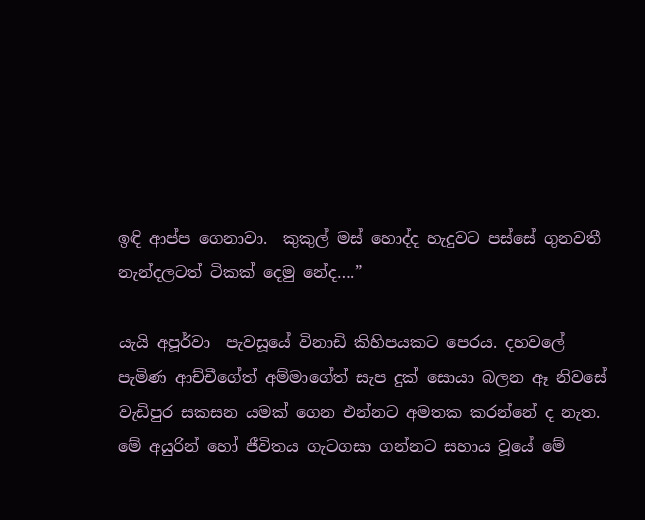ඉඳි ආප්ප ගෙනාවා.  කුකුල් මස් හොද්ද හැදුවට පස්සේ ගුනවතී නැන්දලටත් ටිකක් දෙමු නේද….”

යැයි අපූර්වා  පැවසූයේ විනාඩි කිහිපයකට පෙරය. දහවලේ පැමිණ ආච්චීගේත් අම්මාගේත් සැප දුක් සොයා බලන ඈ නිවසේ වැඩිපුර සකසන යමක් ගෙන එන්නට අමතක කරන්නේ ද නැත. මේ අයුරින් හෝ ජීවිතය ගැටගසා ගන්නට සහාය වූයේ මේ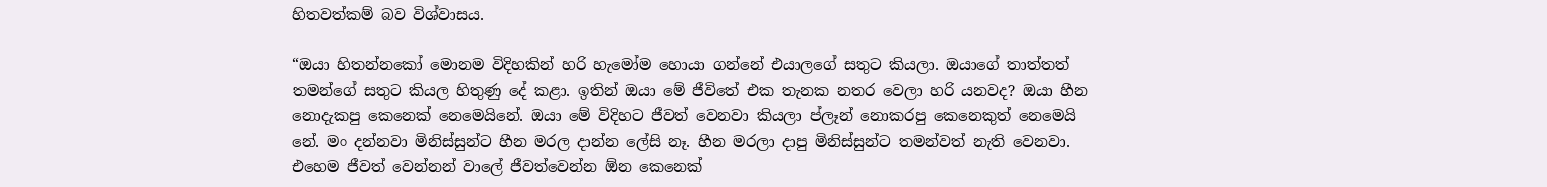හිතවත්කම් බව විශ්වාසය.

“ඔයා හිතන්නකෝ මොනම විදිහකින් හරි හැමෝම හොයා ගන්නේ එයාලගේ සතුට කියලා. ඔයාගේ තාත්තත් තමන්ගේ සතුට කියල හිතුණු දේ කළා. ඉතින් ඔයා මේ ජීවිතේ එක තැනක නතර වෙලා හරි යනවද? ඔයා හීන නොදැකපු කෙනෙක් නෙමෙයිනේ. ඔයා මේ විදිහට ජීවත් වෙනවා කියලා ප්ලෑන් නොකරපු කෙනෙකුත් නෙමෙයි නේ. මං දන්නවා මිනිස්සුන්ට හීන මරල දාන්න ලේසි නෑ. හීන මරලා දාපු මිනිස්සුන්ට තමන්වත් නැති වෙනවා. එහෙම ජීවත් වෙන්නන් වාලේ ජීවත්වෙන්න ඕන කෙනෙක්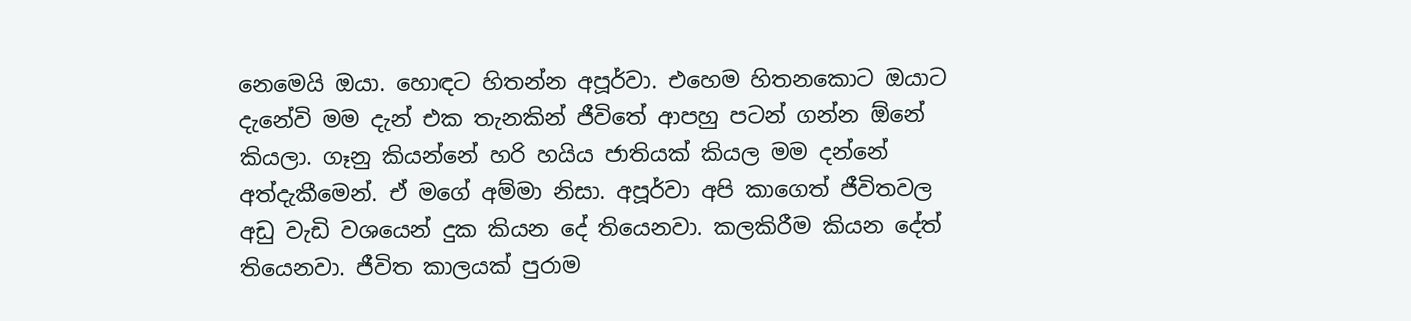නෙමෙයි ඔයා. හොඳට හිතන්න අපූර්වා. එහෙම හිතනකොට ඔයාට දැනේවි මම දැන් එක තැනකින් ජීවිතේ ආපහු පටන් ගන්න ඕනේ කියලා. ගෑනු කියන්නේ හරි හයිය ජාතියක් කියල මම දන්නේ අත්දැකීමෙන්. ඒ මගේ අම්මා නිසා. අපූර්වා අපි කාගෙත් ජීවිතවල  අඩු වැඩි වශයෙන් දුක කියන දේ තියෙනවා. කලකිරීම කියන දේත් තියෙනවා. ජීවිත කාලයක් පුරාම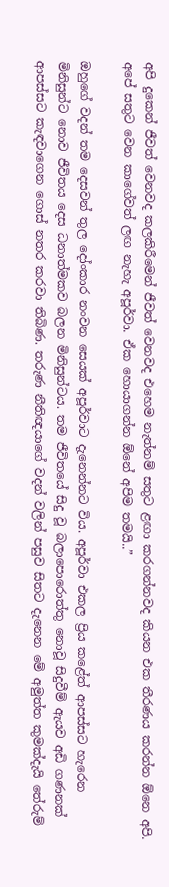අපි දුකෙන් ජීවත් වෙනවද කලකිරීමෙන් ජීවත් වෙනවද එහෙම නැත්නම් සතුට ළඟා කරගන්නවද කියන එක තීරණය කරන්න ඕනෙ අපි. අපේ සතුට වෙන කාගේවත් ලඟ නැහැ අපූර්වා. ඒක හොයාගන්න ඕනේ අපිම තමයි..”

ඔහුගේ වදන් තම දෙසවන් තුල දෝංකාර නංවන සෙයක් අපූර්වාට දැනෙන්නට විය. අපූර්වා එකල ප්‍රිය කළේත් ආපස්සට හැරෙන මිනිසුන්ට නොව ජීවිතය දෙස ධනාත්මකව බලන මිනිසුන්ටය. තම ජීවිතයේ සිදු වූ බලාපොරොත්තු නොවූ සිදුවීම් ඇයව අඩි ගණනක් ආපස්සට කැඳවාගෙන ගොස් නතර කරවා තිබිණ. තරුණ නීතිඥයාගේ වදන් වලින් පසුව සිතට දැනෙන මේ අමුත්ත කුමක්දැයි තේරුම්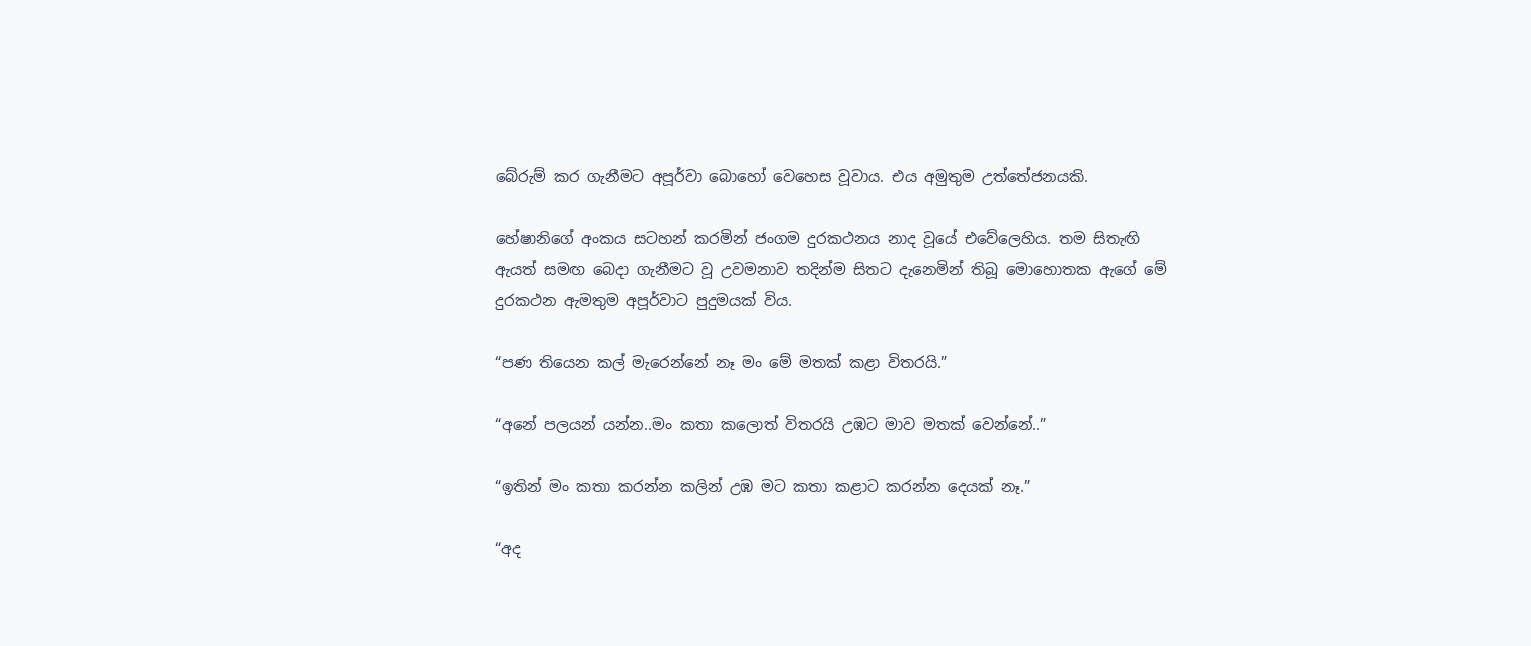බේරුම් කර ගැනීමට අපූර්වා බොහෝ වෙහෙස වූවාය. එය අමුතුම උත්තේජනයකි.

හේෂානිගේ අංකය සටහන් කරමින් ජංගම දුරකථනය නාද වූයේ එවේලෙහිය. තම සිතැඟි  ඇයත් සමඟ බෙදා ගැනීමට වූ උවමනාව තදින්ම සිතට දැනෙමින් තිබූ මොහොතක ඇගේ මේ දුරකථන ඇමතුම අපූර්වාට පුදුමයක් විය.

“පණ තියෙන කල් මැරෙන්නේ නෑ මං මේ මතක් කළා විතරයි.”

“අනේ පලයන් යන්න..මං කතා කලොත් විතරයි උඹට මාව මතක් වෙන්නේ..”

“ඉතින් මං කතා කරන්න කලින් උඹ මට කතා කළාට කරන්න දෙයක් නෑ.”

“අද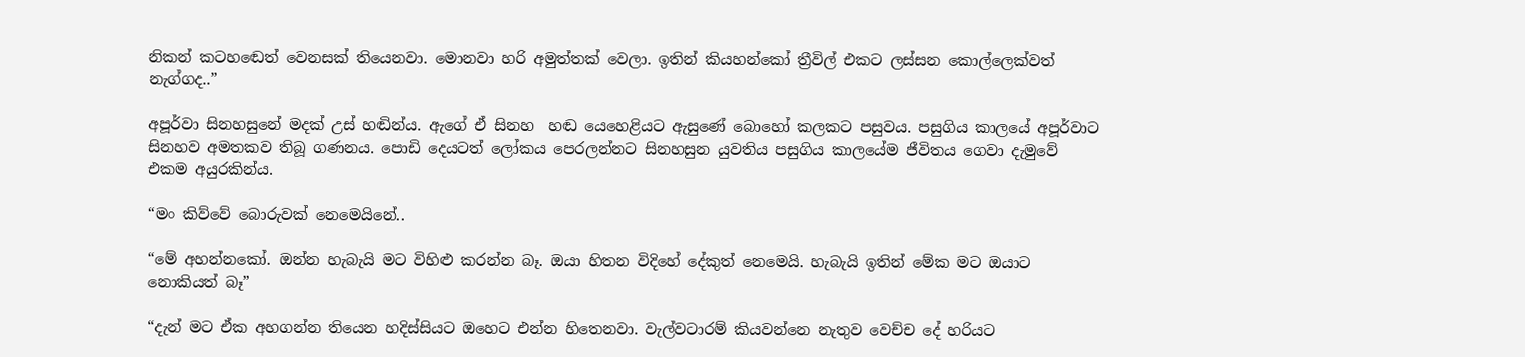නිකන් කටහඬෙත් වෙනසක් තියෙනවා. මොනවා හරි අමුත්තක් වෙලා. ඉතින් කියහන්කෝ ත්‍රීවිල් එකට ලස්සන කොල්ලෙක්වත් නැග්ගද..”

අපූර්වා සිනහසුනේ මදක් උස් හඬින්ය. ඇගේ ඒ සිනහ  හඬ යෙහෙළියට ඇසුණේ බොහෝ කලකට පසුවය. පසුගිය කාලයේ අපූර්වාට සිනහව අමතකව තිබූ ගණනය. පොඩි දෙයටත් ලෝකය පෙරලන්නට සිනහසුන යුවතිය පසුගිය කාලයේම ජීවිතය ගෙවා දැමුවේ එකම අයුරකින්ය.

“මං කිව්වේ බොරුවක් නෙමෙයිනේ..

“මේ අහන්නකෝ. ඔන්න හැබැයි මට විහිළු කරන්න බෑ. ඔයා හිතන විදිහේ දේකුත් නෙමෙයි. හැබැයි ඉතින් මේක මට ඔයාට නොකියත් බෑ”

“දැන් මට ඒක අහගන්න තියෙන හදිස්සියට ඔහෙට එන්න හිතෙනවා. වැල්වටාරම් කියවන්නෙ නැතුව වෙච්ච දේ හරියට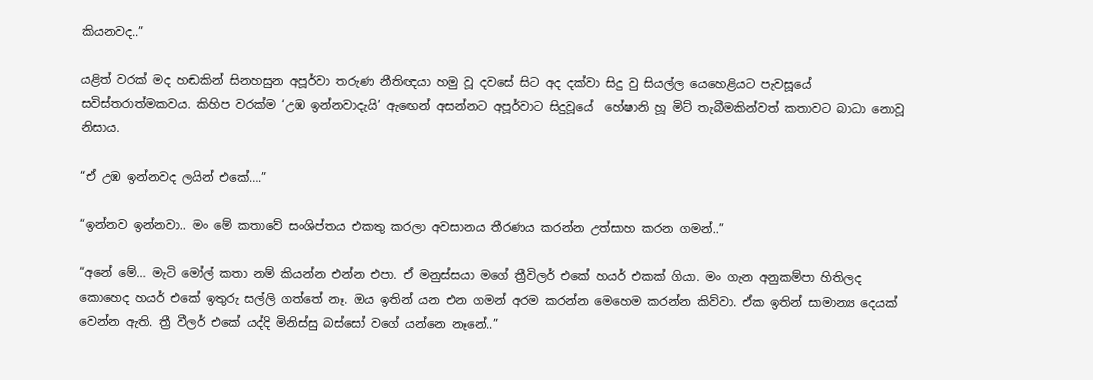කියනවද..”

යළිත් වරක් මද හඬකින් සිනහසුන අපූර්වා තරුණ නීතිඥයා හමු වූ දවසේ සිට අද දක්වා සිදු වු සියල්ල යෙහෙළියට පැවසූයේ සවිස්තරාත්මකවය. කිහිප වරක්ම ‘උඹ ඉන්නවාදැයි’ ඇඟෙන් අසන්නට අපූර්වාට සිදුවූයේ  හේෂානි හූ මිට් තැබීමකින්වත් කතාවට බාධා නොවූ නිසාය.

“ඒ උඹ ඉන්නවද ලයින් එකේ….”

“ඉන්නව ඉන්නවා.. මං මේ කතාවේ සංශිප්තය එකතු කරලා අවසානය තීරණය කරන්න උත්සාහ කරන ගමන්..”

“අනේ මේ… මැටි මෝල් කතා නම් කියන්න එන්න එපා. ඒ මනුස්සයා මගේ ත්‍රීවිලර් එකේ හයර් එකක් ගියා. මං ගැන අනුකම්පා හිතිලද කොහෙද හයර් එකේ ඉතුරු සල්ලි ගත්තේ නෑ. ඔය ඉතින් යන එන ගමන් අරම කරන්න මෙහෙම කරන්න කිව්වා. ඒක ඉතින් සාමාන්‍ය දෙයක් වෙන්න ඇති. ත්‍රී වීලර් එකේ යද්දි මිනිස්සු බස්සෝ වගේ යන්නෙ නෑනේ..”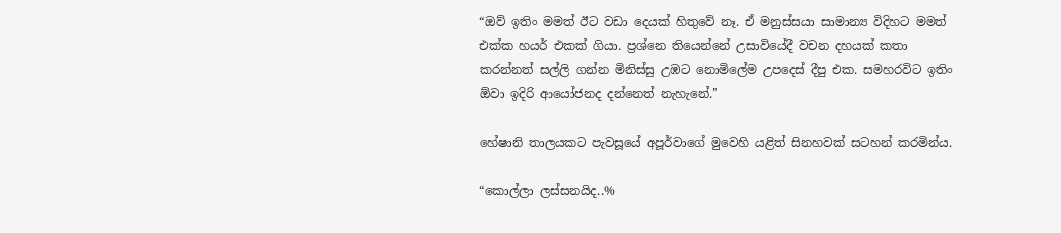“ඔව් ඉතිං මමත් ඊට වඩා දෙයක් හිතුවේ නෑ. ඒ මනුස්සයා සාමාන්‍ය විදිහට මමත්  එක්ක හයර් එකක් ගියා. ප්‍රශ්නෙ තියෙන්නේ උසාවියේදී වචන දහයක් කතා කරන්නත් සල්ලි ගන්න මිනිස්සු උඹට නොමිලේම උපදෙස් දීපු එක. සමහරවිට ඉතිං ඕවා ඉදිරි ආයෝජනද දන්නෙත් නැහැනේ.”

හේෂානි තාලයකට පැවසූයේ අපූර්වාගේ මුවෙහි යළිත් සිනහවක් සටහන් කරමින්ය.

“කොල්ලා ලස්සනයිද..%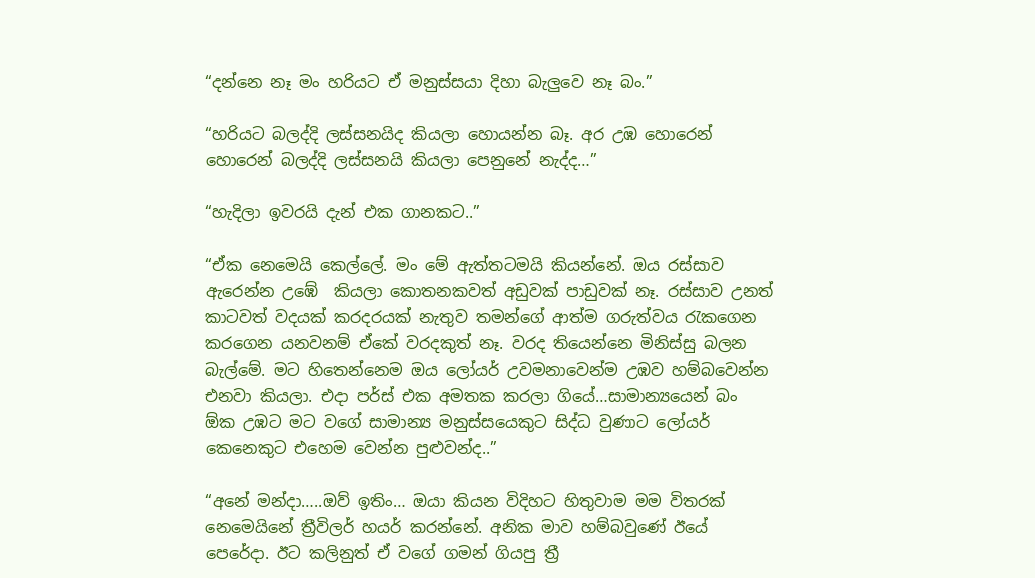“දන්නෙ නෑ මං හරියට ඒ මනුස්සයා දිහා බැලුවෙ නෑ බං.”

“හරියට බලද්දි ලස්සනයිද කියලා හොයන්න බෑ. අර උඹ හොරෙන් හොරෙන් බලද්දි ලස්සනයි කියලා පෙනුනේ නැද්ද…”

“හැදිලා ඉවරයි දැන් එක ගානකට..”

“ඒක නෙමෙයි කෙල්ලේ. මං මේ ඇත්තටමයි කියන්නේ. ඔය රස්සාව ඇරෙන්න උඹේ  කියලා කොතනකවත් අඩුවක් පාඩුවක් නෑ. රස්සාව උනත් කාටවත් වදයක් කරදරයක් නැතුව තමන්ගේ ආත්ම ගරුත්වය රැකගෙන කරගෙන යනවනම් ඒකේ වරදකුත් නෑ. වරද තියෙන්නෙ මිනිස්සු බලන බැල්මේ. මට හිතෙන්නෙම ඔය ලෝයර් උවමනාවෙන්ම උඹව හම්බවෙන්න එනවා කියලා. එදා පර්ස් එක අමතක කරලා ගියේ…සාමාන්‍යයෙන් බං  ඕක උඹට මට වගේ සාමාන්‍ය මනුස්සයෙකුට සිද්ධ වුණාට ලෝයර් කෙනෙකුට එහෙම වෙන්න පුළුවන්ද..”

“අනේ මන්දා…..ඔව් ඉතිං… ඔයා කියන විදිහට හිතුවාම මම විතරක් නෙමෙයිනේ ත්‍රීවිලර් හයර් කරන්නේ. අනික මාව හම්බවුණේ ඊයේ පෙරේදා. ඊට කලිනුත් ඒ වගේ ගමන් ගියපු ත්‍රී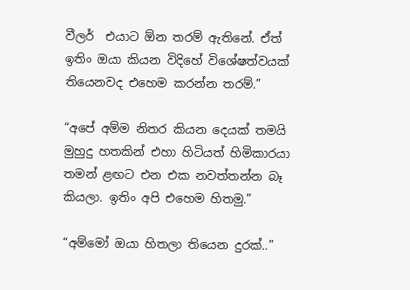වීලර්  එයාට ඕන තරම් ඇතිනේ. ඒත් ඉතිං ඔයා කියන විදිහේ විශේෂත්වයක් තියෙනවද එහෙම කරන්න තරම්.”

“අපේ අම්ම නිතර කියන දෙයක් තමයි මුහුදු හතකින් එහා හිටියත් හිමිකාරයා තමන් ළඟට එන එක නවත්තන්න බෑ කියලා. ඉතිං අපි එහෙම හිතමු.”

“අම්මෝ ඔයා හිතලා තියෙන දුරක්..”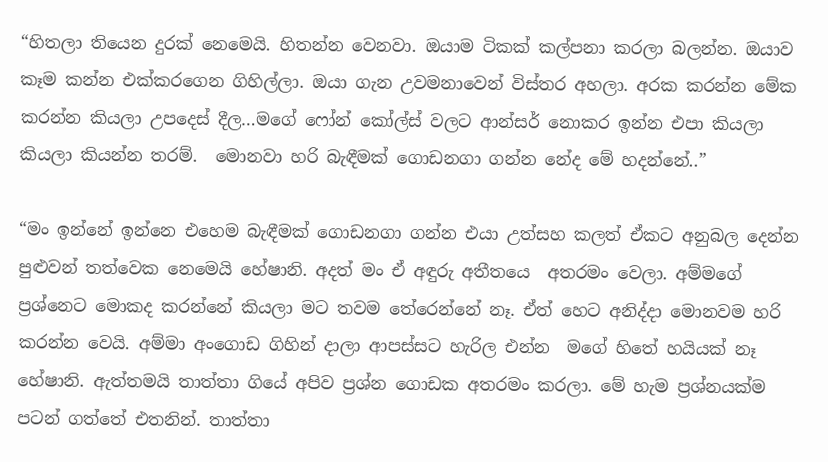“හිතලා තියෙන දුරක් නෙමෙයි. හිතන්න වෙනවා. ඔයාම ටිකක් කල්පනා කරලා බලන්න. ඔයාව කෑම කන්න එක්කරගෙන ගිහිල්ලා. ඔයා ගැන උවමනාවෙන් විස්තර අහලා. අරක කරන්න මේක කරන්න කියලා උපදෙස් දීල…මගේ ෆෝන් කෝල්ස් වලට ආන්සර් නොකර ඉන්න එපා කියලා කියලා කියන්න තරම්.  මොනවා හරි බැඳීමක් ගොඩනගා ගන්න නේද මේ හදන්නේ..”

“මං ඉන්නේ ඉන්නෙ එහෙම බැඳීමක් ගොඩනගා ගන්න එයා උත්සහ කලත් ඒකට අනුබල දෙන්න පුළුවන් තත්වෙක නෙමෙයි හේෂානි. අදත් මං ඒ අඳුරු අතීතයෙ  අතරමං වෙලා. අම්මගේ ප්‍රශ්නෙට මොකද කරන්නේ කියලා මට තවම තේරෙන්නේ නෑ. ඒත් හෙට අනිද්දා මොනවම හරි කරන්න වෙයි. අම්මා අංගොඩ ගිහින් දාලා ආපස්සට හැරිල එන්න  මගේ හිතේ හයියක් නෑ හේෂානි. ඇත්තමයි තාත්තා ගියේ අපිව ප්‍රශ්න ගොඩක අතරමං කරලා. මේ හැම ප්‍රශ්නයක්ම පටන් ගත්තේ එතනින්. තාත්තා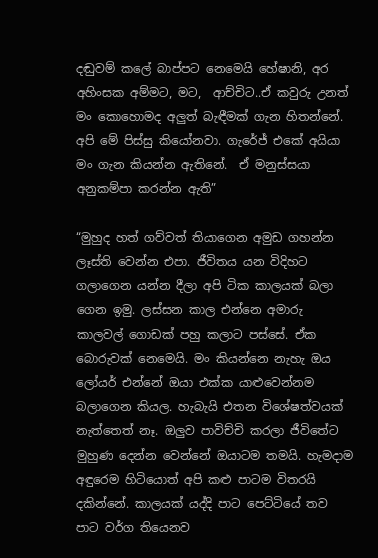දඬුවම් කලේ බාප්පට නෙමෙයි හේෂානි, අර අහිංසක අම්මට, මට,  ආච්චිට..ඒ කවුරු උනත්  මං කොහොමද අලුත් බැඳීමක් ගැන හිතන්නේ. අපි මේ පිස්සු කියෝනවා. ගැරේජ් එකේ අයියා මං ගැන කියන්න ඇතිනේ.  ඒ මනුස්සයා අනුකම්පා කරන්න ඇති”

“මුහුද හත් ගව්වත් තියාගෙන අමුඩ ගහන්න ලෑස්ති වෙන්න එපා. ජීවිතය යන විදිහට ගලාගෙන යන්න දීලා අපි ටික කාලයක් බලා ගෙන ඉමු. ලස්සන කාල එන්නෙ අමාරු කාලවල් ගොඩක් පහු කලාට පස්සේ. ඒක බොරුවක් නෙමෙයි. මං කියන්නෙ නැහැ ඔය ලෝයර් එන්නේ ඔයා එක්ක යාළුවෙන්නම බලාගෙන කියල. හැබැයි එතන විශේෂත්වයක්  නැත්තෙත් නෑ. ඔලුව පාවිච්චි කරලා ජීවිතේට මුහුණ දෙන්න වෙන්නේ ඔයාටම තමයි. හැමදාම අඳුරෙම හිටියොත් අපි කළු පාටම විතරයි දකින්නේ. කාලයක් යද්දි පාට පෙට්ටියේ තව පාට වර්ග තියෙනව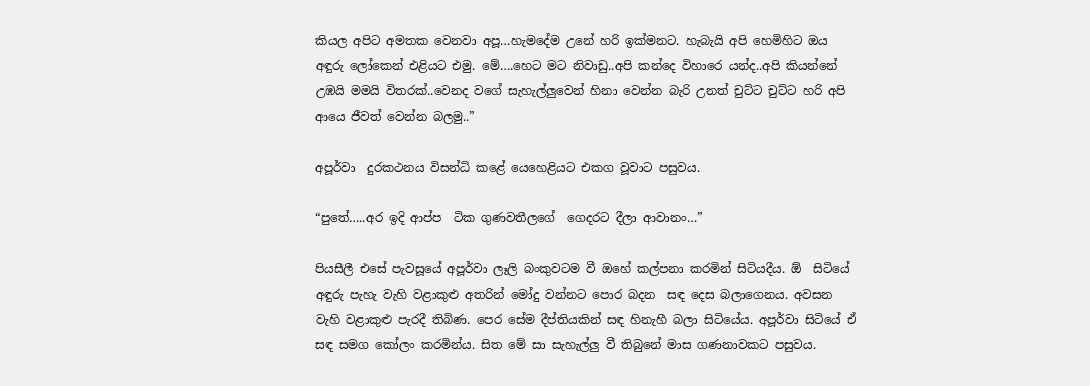කියල අපිට අමතක වෙනවා අපූ…හැමදේම උනේ හරි ඉක්මනට. හැබැයි අපි හෙමිහිට ඔය අඳුරු ලෝකෙන් එළියට එමු. මේ….හෙට මට නිවාඩු..අපි කන්දෙ විහාරෙ යන්ද..අපි කියන්නේ උඹයි මමයි විතරක්..වෙනද වගේ සැහැල්ලුවෙන් හිනා වෙන්න බැරි උනත් චුට්ට චුට්ට හරි අපි ආයෙ ජීවත් වෙන්න බලමු..”

අපූර්වා  දුරකථනය විසන්ධි කළේ යෙහෙළියට එකග වූවාට පසුවය.

“පුතේ…..අර ඉදි ආප්ප  ටික ගුණවතීලගේ  ගෙදරට දීලා ආවානං…”

පියසීලී එසේ පැවසූයේ අපූර්වා ලෑලි බංකුවටම වී ඔහේ කල්පනා කරමින් සිටියදීය. ඕ  සිටියේ අඳුරු පැහැ වැහි වළාකුළු අතරින් මෝදු වන්නට පොර බදන  සඳ දෙස බලාගෙනය. අවසන වැහි වළාකුළු පැරදී තිබිණ. පෙර සේම දීප්තියකින් සඳ හිනැහී බලා සිටියේය. අපූර්වා සිටියේ ඒ සඳ සමග කෝලං කරමින්ය. සිත මේ සා සැහැල්ලු වී තිබුනේ මාස ගණනාවකට පසුවය.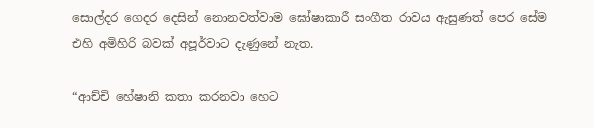සොල්දර ගෙදර දෙසින් නොනවත්වාම ඝෝෂාකාරී සංගීත රාවය ඇසුණත් පෙර සේම එහි අමිහිරි බවක් අපූර්වාට දැණුනේ නැත.

“ආච්චි හේෂානි කතා කරනවා හෙට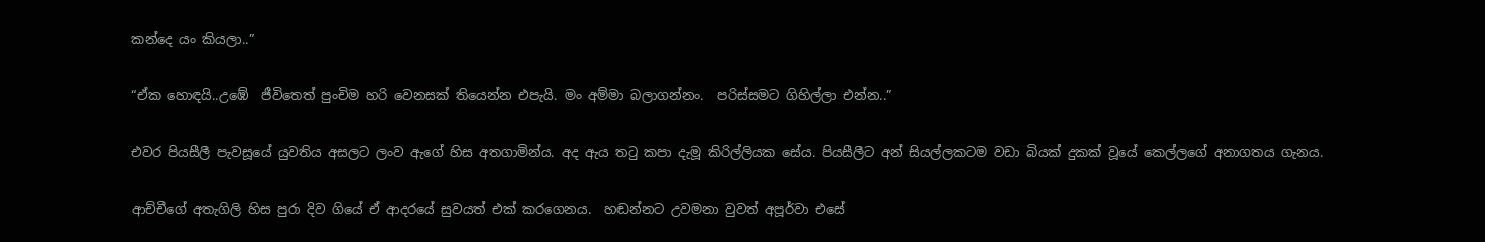කන්දෙ යං කියලා..”

“ඒක හොඳයි..උඹේ  ජීවිතෙත් පුංචිම හරි වෙනසක් තියෙන්න එපැයි. මං අම්මා බලාගන්නං.  පරිස්සමට ගිහිල්ලා එන්න..”

එවර පියසීලී පැවසූයේ යුවතිය අසලට ලංව ඇගේ හිස අතගාමින්ය. අද ඇය තටු කපා දැමූ කිරිල්ලියක සේය. පියසීලීට අන් සියල්ලකටම වඩා බියක් දුකක් වූයේ කෙල්ලගේ අනාගතය ගැනය.

ආච්චීගේ අතැගිලි හිස පුරා දිව ගියේ ඒ ආදරයේ සුවයත් එක් කරගෙනය.  හඬන්නට උවමනා වුවත් අපූර්වා එසේ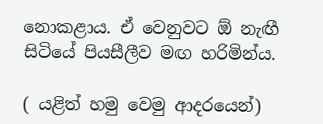නොකළාය. ඒ වෙනුවට ඕ නැඟී  සිටියේ පියසීලීව මඟ හරිමින්ය.

( යළිත් හමු වෙමු ආදරයෙන්)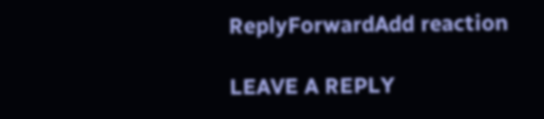ReplyForwardAdd reaction

LEAVE A REPLY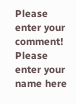Please enter your comment!
Please enter your name here